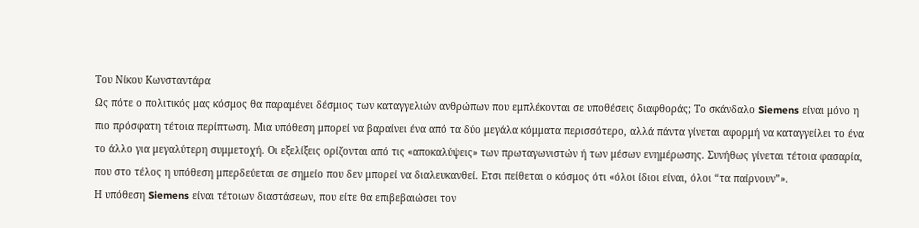Του Νίκου Kωνσταντάρα
Ως πότε ο πολιτικός μας κόσμος θα παραμένει δέσμιος των καταγγελιών ανθρώπων που εμπλέκονται σε υποθέσεις διαφθοράς; Το σκάνδαλο Siemens είναι μόνο η πιο πρόσφατη τέτοια περίπτωση. Μια υπόθεση μπορεί να βαραίνει ένα από τα δύο μεγάλα κόμματα περισσότερο, αλλά πάντα γίνεται αφορμή να καταγγείλει το ένα το άλλο για μεγαλύτερη συμμετοχή. Οι εξελίξεις ορίζονται από τις «αποκαλύψεις» των πρωταγωνιστών ή των μέσων ενημέρωσης. Συνήθως γίνεται τέτοια φασαρία, που στο τέλος η υπόθεση μπερδεύεται σε σημείο που δεν μπορεί να διαλευκανθεί. Ετσι πείθεται ο κόσμος ότι «όλοι ίδιοι είναι, όλοι “τα παίρνουν”».
Η υπόθεση Siemens είναι τέτοιων διαστάσεων, που είτε θα επιβεβαιώσει τον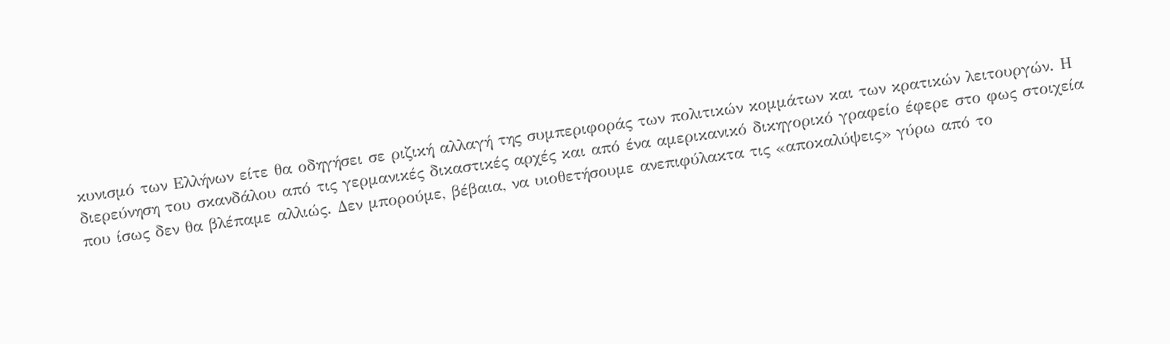κυνισμό των Ελλήνων είτε θα οδηγήσει σε ριζική αλλαγή της συμπεριφοράς των πολιτικών κομμάτων και των κρατικών λειτουργών. Η διερεύνηση του σκανδάλου από τις γερμανικές δικαστικές αρχές και από ένα αμερικανικό δικηγορικό γραφείο έφερε στο φως στοιχεία που ίσως δεν θα βλέπαμε αλλιώς. Δεν μπορούμε, βέβαια, να υιοθετήσουμε ανεπιφύλακτα τις «αποκαλύψεις» γύρω από το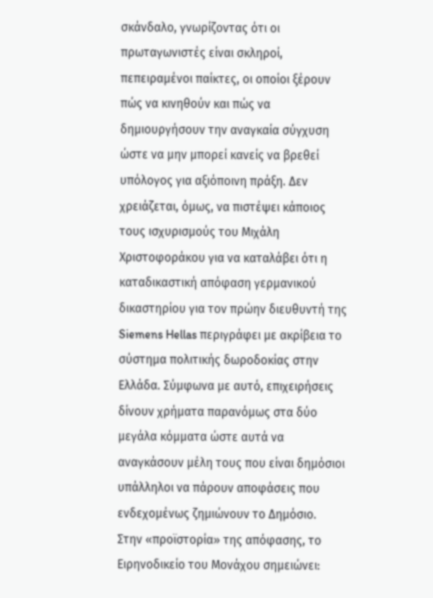σκάνδαλο, γνωρίζοντας ότι οι πρωταγωνιστές είναι σκληροί, πεπειραμένοι παίκτες, οι οποίοι ξέρουν πώς να κινηθούν και πώς να δημιουργήσουν την αναγκαία σύγχυση ώστε να μην μπορεί κανείς να βρεθεί υπόλογος για αξιόποινη πράξη. Δεν χρειάζεται, όμως, να πιστέψει κάποιος τους ισχυρισμούς του Μιχάλη Χριστοφοράκου για να καταλάβει ότι η καταδικαστική απόφαση γερμανικού δικαστηρίου για τον πρώην διευθυντή της Siemens Hellas περιγράφει με ακρίβεια το σύστημα πολιτικής δωροδοκίας στην Ελλάδα. Σύμφωνα με αυτό, επιχειρήσεις δίνουν χρήματα παρανόμως στα δύο μεγάλα κόμματα ώστε αυτά να αναγκάσουν μέλη τους που είναι δημόσιοι υπάλληλοι να πάρουν αποφάσεις που ενδεχομένως ζημιώνουν το Δημόσιο.
Στην «προϊστορία» της απόφασης, το Ειρηνοδικείο του Μονάχου σημειώνει: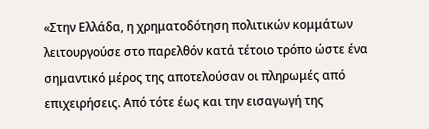«Στην Ελλάδα, η χρηματοδότηση πολιτικών κομμάτων λειτουργούσε στο παρελθόν κατά τέτοιο τρόπο ώστε ένα σημαντικό μέρος της αποτελούσαν οι πληρωμές από επιχειρήσεις. Από τότε έως και την εισαγωγή της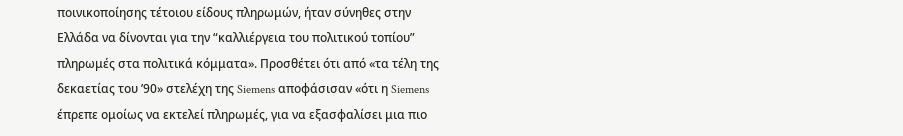ποινικοποίησης τέτοιου είδους πληρωμών, ήταν σύνηθες στην Ελλάδα να δίνονται για την “καλλιέργεια του πολιτικού τοπίου” πληρωμές στα πολιτικά κόμματα». Προσθέτει ότι από «τα τέλη της δεκαετίας του ’90» στελέχη της Siemens αποφάσισαν «ότι η Siemens έπρεπε ομοίως να εκτελεί πληρωμές, για να εξασφαλίσει μια πιο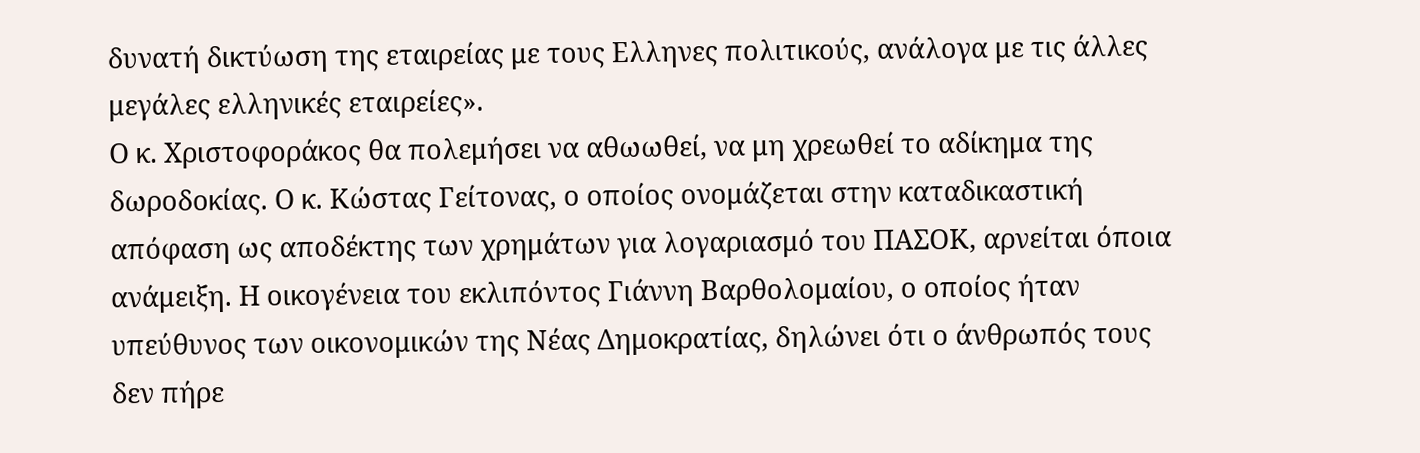δυνατή δικτύωση της εταιρείας με τους Ελληνες πολιτικούς, ανάλογα με τις άλλες μεγάλες ελληνικές εταιρείες».
Ο κ. Χριστοφοράκος θα πολεμήσει να αθωωθεί, να μη χρεωθεί το αδίκημα της δωροδοκίας. Ο κ. Κώστας Γείτονας, ο οποίος ονομάζεται στην καταδικαστική απόφαση ως αποδέκτης των χρημάτων για λογαριασμό του ΠΑΣΟΚ, αρνείται όποια ανάμειξη. Η οικογένεια του εκλιπόντος Γιάννη Βαρθολομαίου, ο οποίος ήταν υπεύθυνος των οικονομικών της Νέας Δημοκρατίας, δηλώνει ότι ο άνθρωπός τους δεν πήρε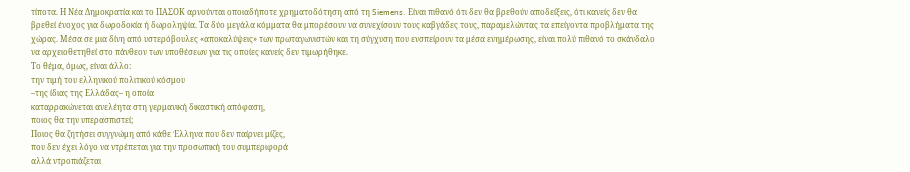τίποτα. Η Νέα Δημοκρατία και το ΠΑΣΟΚ αρνούνται οποιαδήποτε χρηματοδότηση από τη Siemens. Είναι πιθανό ότι δεν θα βρεθούν αποδείξεις, ότι κανείς δεν θα βρεθεί ένοχος για δωροδοκία ή δωροληψία. Τα δύο μεγάλα κόμματα θα μπορέσουν να συνεχίσουν τους καβγάδες τους, παραμελώντας τα επείγοντα προβλήματα της χώρας. Μέσα σε μια δίνη από υστερόβουλες «αποκαλύψεις» των πρωταγωνιστών και τη σύγχυση που ενσπείρουν τα μέσα ενημέρωσης, είναι πολύ πιθανό το σκάνδαλο να αρχειοθετηθεί στο πάνθεον των υποθέσεων για τις οποίες κανείς δεν τιμωρήθηκε.
Το θέμα, όμως, είναι άλλο:
την τιμή του ελληνικού πολιτικού κόσμου
–της ίδιας της Ελλάδας– η οποία
καταρρακώνεται ανελέητα στη γερμανική δικαστική απόφαση,
ποιος θα την υπερασπιστεί;
Ποιος θα ζητήσει συγγνώμη από κάθε Έλληνα που δεν παίρνει μίζες,
που δεν έχει λόγο να ντρέπεται για την προσωπική του συμπεριφορά
αλλά ντροπιάζεται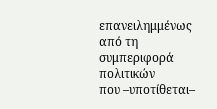επανειλημμένως από τη συμπεριφορά πολιτικών
που –υποτίθεται–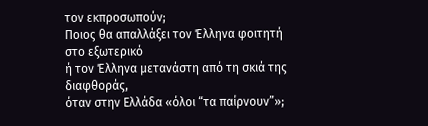τον εκπροσωπούν;
Ποιος θα απαλλάξει τον Έλληνα φοιτητή στο εξωτερικό
ή τον Έλληνα μετανάστη από τη σκιά της διαφθοράς,
όταν στην Ελλάδα «όλοι “τα παίρνουν”»;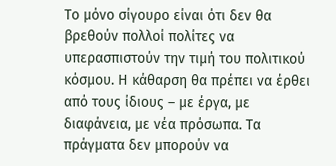Το μόνο σίγουρο είναι ότι δεν θα βρεθούν πολλοί πολίτες να υπερασπιστούν την τιμή του πολιτικού κόσμου. Η κάθαρση θα πρέπει να έρθει από τους ίδιους – με έργα, με διαφάνεια, με νέα πρόσωπα. Τα πράγματα δεν μπορούν να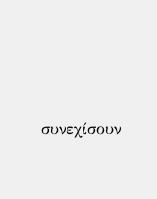συνεχίσουν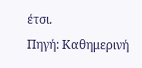έτσι.
Πηγή: Καθημερινή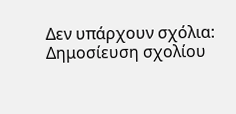Δεν υπάρχουν σχόλια:
Δημοσίευση σχολίου